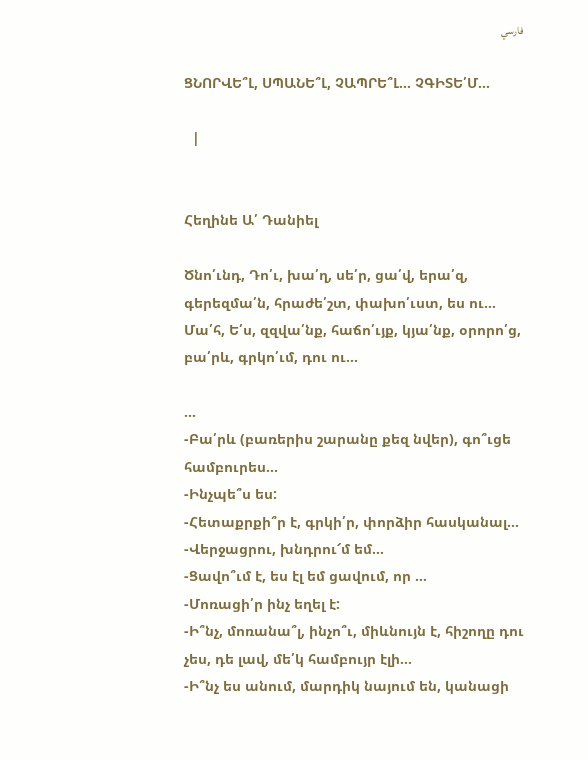فارسي

ՑՆՈՐՎԵ՞Լ, ՍՊԱՆԵ՞Լ, ՉԱՊՐԵ՞Լ... ՉԳԻՏԵ՛Մ...

  |


Հեղինե Ա՛ Դանիել

Ծնո՛ւնդ, Դո՛ւ, խա՛ղ, սե՛ր, ցա՛վ, երա՛զ, գերեզմա՛ն, հրաժե՛շտ, փախո՛ւստ, ես ու...
Մա՛հ, Ե՛ս, զզվա՛նք, հաճո՛ւյք, կյա՛նք, օրորո՛ց, բա՛րև, գրկո՛ւմ, դու ու...

...
-Բա՛րև (բառերիս շարանը քեզ նվեր), գո՞ւցե համբուրես...
-Ինչպե՞ս ես:
-Հետաքրքի՞ր է, գրկի՛ր, փորձիր հասկանալ...
-Վերջացրու, խնդրու՜մ եմ...
-Ցավո՞ւմ է, ես էլ եմ ցավում, որ ...
-Մոռացի՛ր ինչ եղել է:
-Ի՞նչ, մոռանա՞լ, ինչո՞ւ, միևնույն է, հիշողը դու չես, դե լավ, մե՛կ համբույր էլի...
-Ի՞նչ ես անում, մարդիկ նայում են, կանացի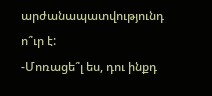արժանապատվությունդ ո՞ւր է:
-Մոռացե՞լ ես, դու ինքդ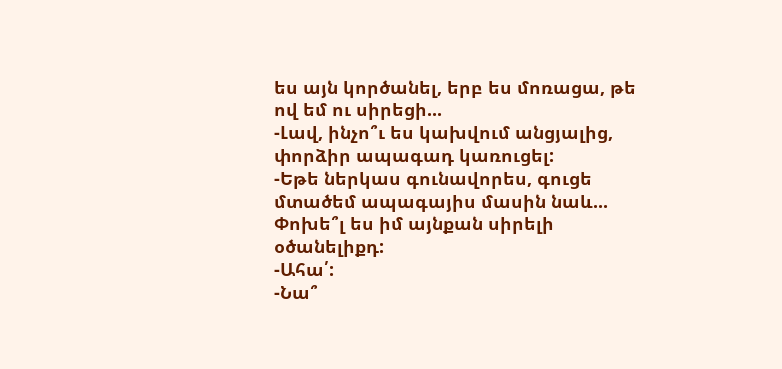ես այն կործանել, երբ ես մոռացա, թե ով եմ ու սիրեցի...
-Լավ, ինչո՞ւ ես կախվում անցյալից, փորձիր ապագադ կառուցել:
-Եթե ներկաս գունավորես, գուցե մտածեմ ապագայիս մասին նաև... Փոխե՞լ ես իմ այնքան սիրելի օծանելիքդ:
-Ահա՛:
-Նա՞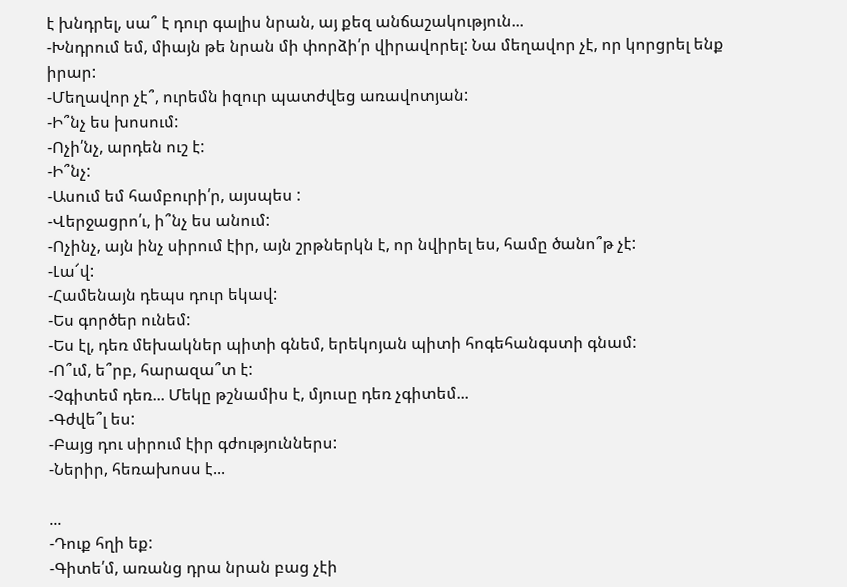է խնդրել, սա՞ է դուր գալիս նրան, այ քեզ անճաշակություն...
-Խնդրում եմ, միայն թե նրան մի փորձի՛ր վիրավորել: Նա մեղավոր չէ, որ կորցրել ենք իրար:
-Մեղավոր չէ՞, ուրեմն իզուր պատժվեց առավոտյան:
-Ի՞նչ ես խոսում:
-Ոչի՛նչ, արդեն ուշ է:
-Ի՞նչ:
-Ասում եմ համբուրի՛ր, այսպես :
-Վերջացրո՛ւ, ի՞նչ ես անում:
-Ոչինչ, այն ինչ սիրում էիր, այն շրթներկն է, որ նվիրել ես, համը ծանո՞թ չէ:
-Լա՜վ:
-Համենայն դեպս դուր եկավ:
-Ես գործեր ունեմ:
-Ես էլ, դեռ մեխակներ պիտի գնեմ, երեկոյան պիտի հոգեհանգստի գնամ:
-Ո՞ւմ, ե՞րբ, հարազա՞տ է:
-Չգիտեմ դեռ... Մեկը թշնամիս է, մյուսը դեռ չգիտեմ...
-Գժվե՞լ ես:
-Բայց դու սիրում էիր գժություններս:
-Ներիր, հեռախոսս է...

...
-Դուք հղի եք:
-Գիտե՛մ, առանց դրա նրան բաց չէի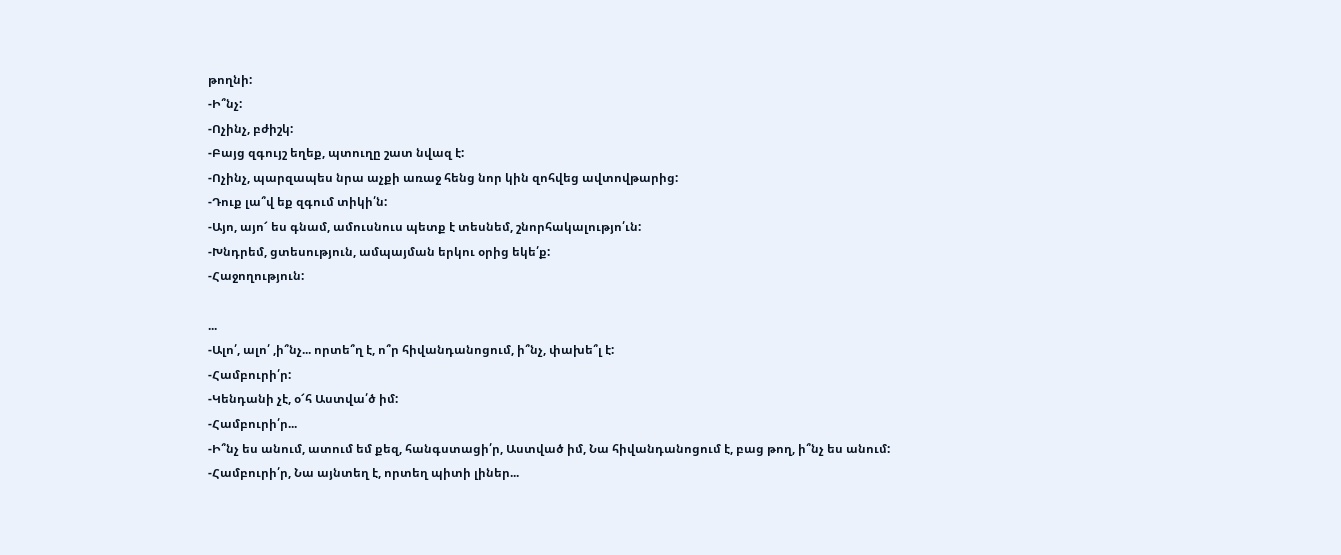թողնի:
-Ի՞նչ:
-Ոչինչ, բժիշկ:
-Բայց զգույշ եղեք, պտուղը շատ նվազ է:
-Ոչինչ, պարզապես նրա աչքի առաջ հենց նոր կին զոհվեց ավտովթարից:
-Դուք լա՞վ եք զգում տիկի՛ն:
-Այո, այո՜ ես գնամ, ամուսնուս պետք է տեսնեմ, շնորհակալությո՛ւն:
-Խնդրեմ, ցտեսություն, ամպայման երկու օրից եկե՛ք:
-Հաջողություն:

...
-Ալո՛, ալո՛ ,ի՞նչ... որտե՞ղ է, ո՞ր հիվանդանոցում, ի՞նչ, փախե՞լ է:
-Համբուրի՛ր:
-Կենդանի չէ, օ՜հ Աստվա՛ծ իմ:
-Համբուրի՛ր...
-Ի՞նչ ես անում, ատում եմ քեզ, հանգստացի՛ր, Աստված իմ, Նա հիվանդանոցում է, բաց թող, ի՞նչ ես անում:
-Համբուրի՛ր, Նա այնտեղ է, որտեղ պիտի լիներ...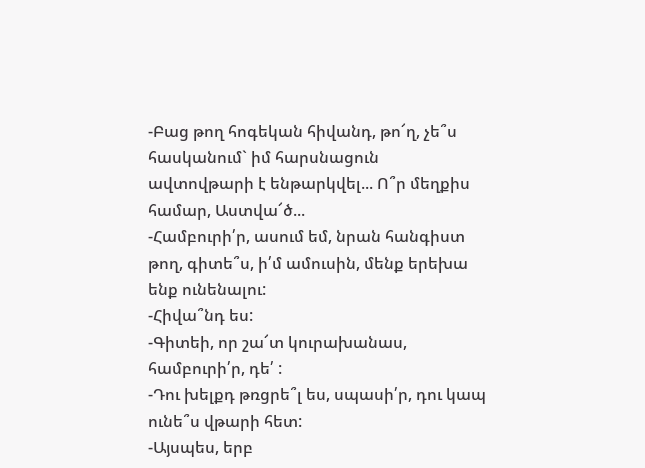-Բաց թող հոգեկան հիվանդ, թո՜ղ, չե՞ս հասկանում` իմ հարսնացուն ավտովթարի է ենթարկվել... Ո՞ր մեղքիս համար, Աստվա՜ծ...
-Համբուրի՛ր, ասում եմ, նրան հանգիստ թող, գիտե՞ս, ի՛մ ամուսին, մենք երեխա ենք ունենալու:
-Հիվա՞նդ ես:
-Գիտեի, որ շա՜տ կուրախանաս, համբուրի՛ր, դե՛ :
-Դու խելքդ թռցրե՞լ ես, սպասի՛ր, դու կապ ունե՞ս վթարի հետ:
-Այսպես, երբ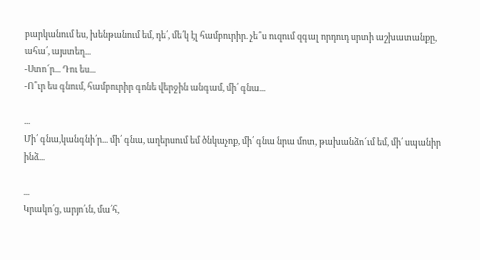բարկանում ես, խենթանում եմ, դե՛, մե՛կ էլ համբուրիր. չե՞ս ուզում զգալ որդուդ սրտի աշխատանքը, ահա՛, այստեղ...
-Ստո՜ր... Դու ես...
-Ո՞ւր ես գնում, համբուրիր գոնե վերջին անգամ, մի՛ գնա...

...
Մի՛ գնա,կանգնի՛ր... մի՛ գնա, աղերսում եմ ծնկաչոք, մի՛ գնա նրա մոտ, թախանձո՜ւմ եմ, մի՛ սպանիր ինձ...

...
Կրակո՛ց, արյո՛ւն, մա՛հ,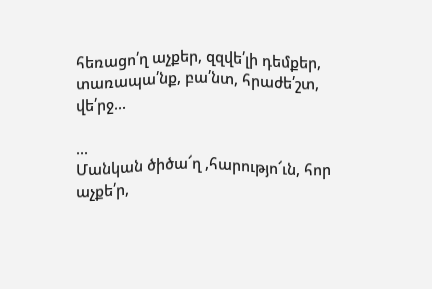հեռացո՛ղ աչքեր, զզվե՛լի դեմքեր, տառապա՛նք, բա՛նտ, հրաժե՛շտ, վե՛րջ...

...
Մանկան ծիծա՜ղ ,հարությո՜ւն, հոր աչքե՛ր,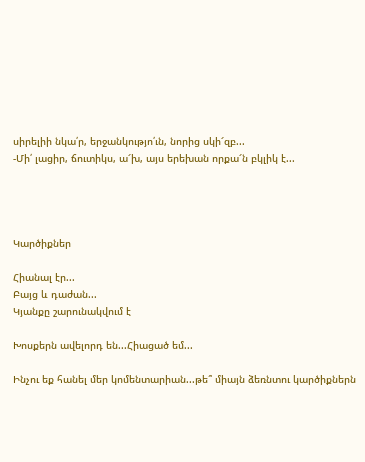սիրելիի նկա՛ր, երջանկությո՛ւն, նորից սկի՜զբ...
-Մի՛ լացիր, ճուտիկս, ա՜խ, այս երեխան որքա՜ն բկլիկ է...




Կարծիքներ

Հիանալ էր...
Բայց և դաժան...
Կյանքը շարունակվում է

Խոսքերն ավելորդ են...Հիացած եմ...

Ինչու եք հանել մեր կոմենտարիան...թե՞ միայն ձեռնտու կարծիքներն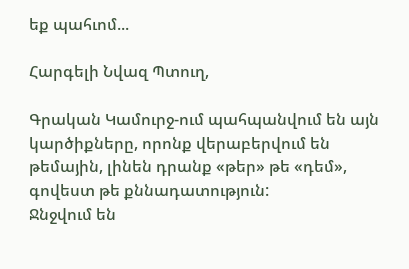եք պահւոմ...

Հարգելի Նվազ Պտուղ,

Գրական Կամուրջ-ում պահպանվում են այն կարծիքները, որոնք վերաբերվում են թեմային, լինեն դրանք «թեր» թե «դեմ», գովեստ թե քննադատություն:
Ջնջվում են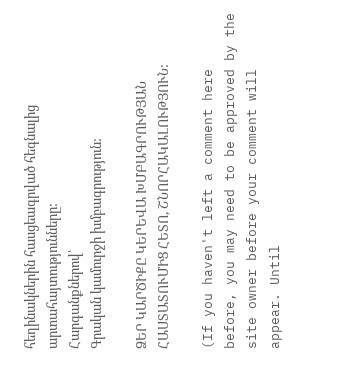հեղինակներին հասցեագրված հեգնալից արտահայտությունները:
Հարգանքներով՝
Գրական կամուրջի խմբագրություն:

ՁԵՐ ԿԱՐԾԻՔԸ ԿԵՐԵՎԱ ԽՄԲԱԳՐՈՒԹՅԱՆ ՀԱՍՏԱՏՈՒՄԻՑ ՀԵՏՈ, ՇՆՈՐՀԱԿԱԼՈՒԹՅՈՒՆ:

(If you haven't left a comment here before, you may need to be approved by the site owner before your comment will appear. Until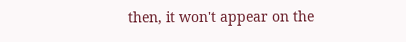then, it won't appear on the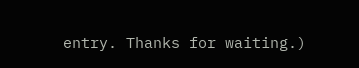entry. Thanks for waiting.)